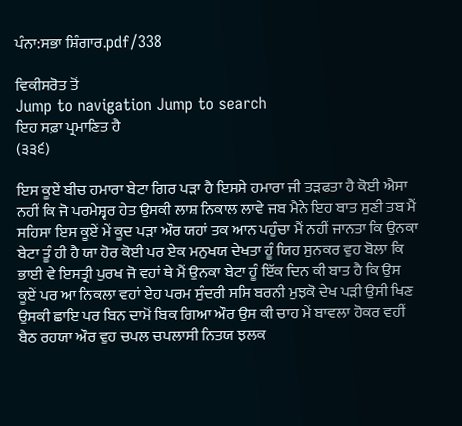ਪੰਨਾ:ਸਭਾ ਸ਼ਿੰਗਾਰ.pdf/338

ਵਿਕੀਸਰੋਤ ਤੋਂ
Jump to navigation Jump to search
ਇਹ ਸਫ਼ਾ ਪ੍ਰਮਾਣਿਤ ਹੈ
(੩੩੬)

ਇਸ ਕੂਏਂ ਬੀਚ ਹਮਾਰਾ ਬੇਟਾ ਗਿਰ ਪੜਾ ਹੈ ਇਸਸੇ ਹਮਾਰਾ ਜੀ ਤੜਫਤਾ ਹੈ ਕੋਈ ਐਸਾ ਨਹੀਂ ਕਿ ਜੋ ਪਰਮੇਸ਼੍ਵਰ ਹੇਤ ਉਸਕੀ ਲਾਸ਼ ਨਿਕਾਲ ਲਾਵੇ ਜਬ ਮੈਨੇ ਇਹ ਬਾਤ ਸੁਣੀ ਤਬ ਮੈਂ ਸਹਿਸਾ ਇਸ ਕੂਏਂ ਮੇਂ ਕੂਦ ਪੜਾ ਔਰ ਯਹਾਂ ਤਕ ਆਨ ਪਹੁੰਚਾ ਮੈਂ ਨਹੀਂ ਜਾਨਤਾ ਕਿ ਉਨਕਾ ਬੇਟਾ ਤੂੰ ਹੀ ਹੈ ਯਾ ਹੋਰ ਕੋਈ ਪਰ ਏਕ ਮਨੁਖਯ ਦੇਖਤਾ ਹੂੰ ਯਿਹ ਸੁਨਕਰ ਵੁਹ ਬੋਲਾ ਕਿ ਭਾਈ ਵੇ ਇਸਤ੍ਰੀ ਪੁਰਖ ਜੋ ਵਹਾਂ ਥੇ ਮੈਂ ਉਨਕਾ ਬੇਟਾ ਹੂੰ ਇੱਕ ਦਿਨ ਕੀ ਬਾਤ ਹੈ ਕਿ ਉਸ ਕੂਏਂ ਪਰ ਆ ਨਿਕਲਾ ਵਹਾਂ ਏਹ ਪਰਮ ਸੁੰਦਰੀ ਸਸਿ ਬਰਨੀ ਮੁਝਕੋ ਦੇਖ ਪੜੀ ਉਸੀ ਖਿਣ ਉਸਕੀ ਛਾਇ ਪਰ ਬਿਨ ਦਾਮੋਂ ਬਿਕ ਗਿਆ ਔਰ ਉਸ ਕੀ ਚਾਹ ਮੇਂ ਬਾਵਲਾ ਹੋਕਰ ਵਹੀਂ ਬੈਠ ਰਹਯਾ ਔਰ ਵੁਹ ਚਪਲ ਚਪਲਾਸੀ ਨਿਤਯ ਝਲਕ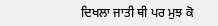ਦਿਖਲਾ ਜਾਤੀ ਥੀ ਪਰ ਮੁਝ ਕੋ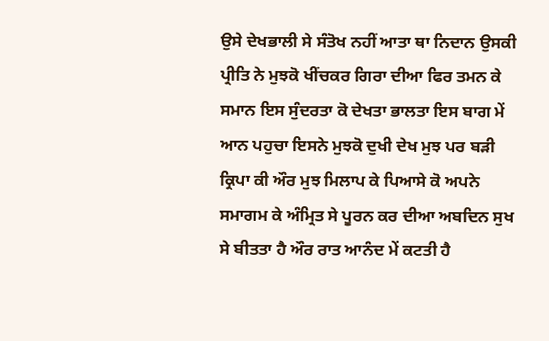ਉਸੇ ਦੇਖਭਾਲੀ ਸੇ ਸੰਤੋਖ ਨਹੀਂ ਆਤਾ ਥਾ ਨਿਦਾਨ ਉਸਕੀ ਪ੍ਰੀਤਿ ਨੇ ਮੁਝਕੋ ਖੀਂਚਕਰ ਗਿਰਾ ਦੀਆ ਫਿਰ ਤਮਨ ਕੇ ਸਮਾਨ ਇਸ ਸੁੰਦਰਤਾ ਕੋ ਦੇਖਤਾ ਭਾਲਤਾ ਇਸ ਬਾਗ ਮੇਂ ਆਨ ਪਹੁਚਾ ਇਸਨੇ ਮੁਝਕੋ ਦੁਖੀ ਦੇਖ ਮੁਝ ਪਰ ਬੜੀ ਕ੍ਰਿਪਾ ਕੀ ਔਰ ਮੁਝ ਮਿਲਾਪ ਕੇ ਪਿਆਸੇ ਕੋ ਅਪਨੇ ਸਮਾਗਮ ਕੇ ਅੰਮ੍ਰਿਤ ਸੇ ਪੂਰਨ ਕਰ ਦੀਆ ਅਬਦਿਨ ਸੁਖ ਸੇ ਬੀਤਤਾ ਹੈ ਔਰ ਰਾਤ ਆਨੰਦ ਮੇਂ ਕਟਤੀ ਹੈ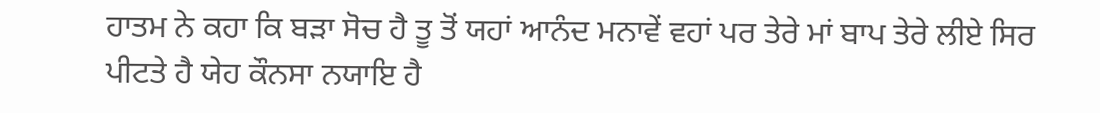ਹਾਤਮ ਨੇ ਕਹਾ ਕਿ ਬੜਾ ਸੋਚ ਹੈ ਤੂ ਤੋਂ ਯਹਾਂ ਆਨੰਦ ਮਨਾਵੇਂ ਵਹਾਂ ਪਰ ਤੇਰੇ ਮਾਂ ਬਾਪ ਤੇਰੇ ਲੀਏ ਸਿਰ ਪੀਟਤੇ ਹੈ ਯੇਹ ਕੌਨਸਾ ਨਯਾਇ ਹੈ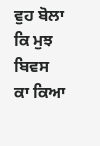ਵੁਹ ਬੋਲਾ ਕਿ ਮੁਝ ਬਿਵਸ ਕਾ ਕਿਆ